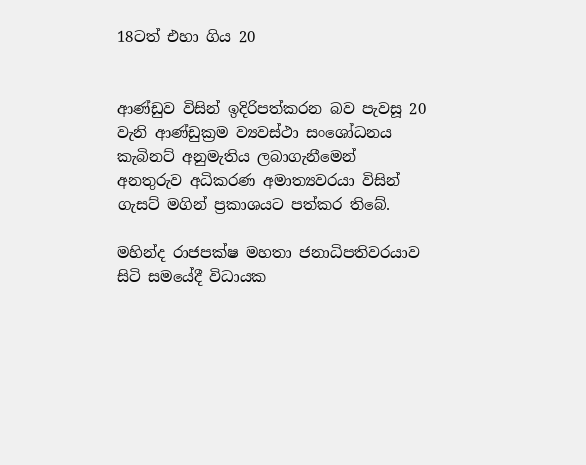18ටත් එහා ගිය 20


ආණ්ඩුව විසින් ඉදිරිපත්කරන බව පැවසූ 20 වැනි ආණ්ඩුක්‍රම ව්‍යවස්ථා සංශෝධනය කැබිනට් අනුමැතිය ලබාගැනීමෙන් අනතුරුව අධිකරණ අමාත්‍යවරයා විසින් ගැසට් මගින් ප්‍රකාශයට පත්කර තිබේ.

මහින්ද රාජපක්ෂ මහතා ජනාධිපතිවරයාව සිටි සමයේදී විධායක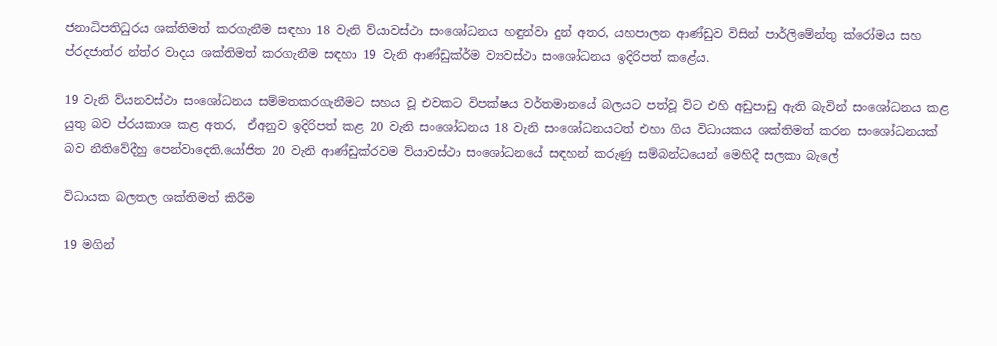ජනාධිපතිධුරය ශක්තිමත් කරගැනීම සඳහා 18 වැනි ව්යාවස්ථා සංශෝධනය හඳුන්වා දුන් අතර, යහපාලන ආණ්ඩුව විසින් පාර්ලිමේන්තු ක්රෝමය සහ ප්රදජාත්ර න්ත්ර වාදය ශක්තිමත් කරගැනීම සඳහා 19 වැනි ආණ්ඩුක්ර්ම ව්‍යවස්ථා සංශෝධනය ඉදිරිපත් කළේය.

19 වැනි ව්යනවස්ථා සංශෝධනය සම්මතකරගැනීමට සහය වූ එවකට විපක්ෂය වර්තමානයේ බලයට පත්වූ විට එහි අඩුපාඩු ඇති බැවින් සංශෝධනය කළ යුතු බව ප්රයකාශ කළ අතර,  ඒඅනුව ඉදිරිපත් කළ 20 වැනි සංශෝධනය 18 වැනි සංශෝධනයටත් එහා ගිය විධායකය ශක්තිමත් කරන සංශෝධනයක් බව නීතිවේදීහු පෙන්වාදෙති.යෝජිත 20 වැනි ආණ්ඩුක්රවම ව්යාවස්ථා සංශෝධනයේ සඳහන් කරුණු සම්බන්ධයෙන් මෙහිදී සලකා බැලේ

විධායක බලතල ශක්තිමත් කිරීම

19 මගින්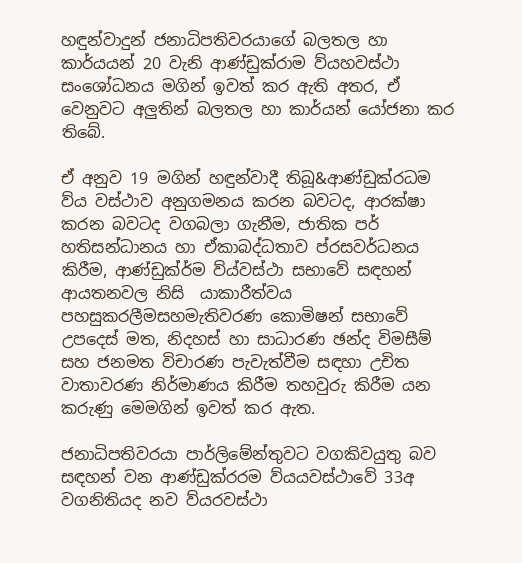හඳුන්වාදුන් ජනාධිපතිවරයාගේ බලතල හා කාර්යයන් 20 වැනි ආණ්ඩුක්රාම ව්යහවස්ථා සංශෝධනය මගින් ඉවත් කර ඇති අතර, ඒ වෙනුවට අලුතින් බලතල හා කාර්යන් යෝජනා කර තිබේ.

ඒ අනුව 19 මගින් හඳුන්වාදී තිබූ&ආණ්ඩුක්රධම ව්ය වස්ථාව අනුගමනය කරන බවටද, ආරක්ෂා කරන බවටද වගබලා ගැනීම, ජාතික පර් හතිසන්ධානය හා ඒකාබද්ධතාව ප්රසවර්ධනය කිරීම, ආණ්ඩුක්ර්ම ව්ය්වස්ථා සභාවේ සඳහන් ආයතනවල නිසි  යාකාරීත්වය පහසුකරලීමසහමැතිවරණ කොමිෂන් සභාවේ උපදෙස් මත, නිදහස් හා සාධාරණ ඡන්ද විමසීම් සහ ජනමත විචාරණ පැවැත්වීම සඳහා උචිත වාතාවරණ නිර්මාණය කිරීම තහවුරු කිරීම යන කරුණු මෙමගින් ඉවත් කර ඇත.

ජනාධිපතිවරයා පාර්ලිමේන්තුවට වගකිවයුතු බව සඳහන් වන ආණ්ඩුක්රරම ව්යයවස්ථාවේ 33අ වගනිතියද නව ව්යරවස්ථා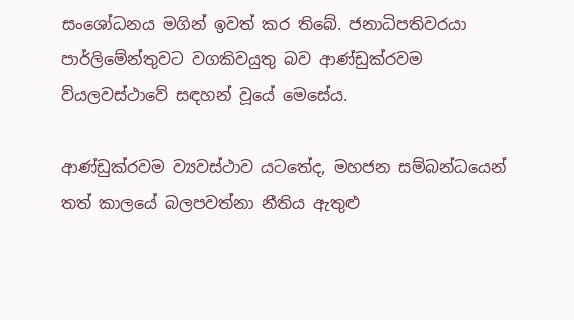සංශෝධනය මගින් ඉවත් කර තිබේ. ජනාධිපතිවරයා පාර්ලිමේන්තුවට වගකිවයුතු බව ආණ්ඩුක්රවම ව්යලවස්ථාවේ සඳහන් වූයේ මෙසේය.

ආණ්ඩුක්රවම ව්‍යවස්ථාව යටතේද, මහජන සම්බන්ධයෙන් තත් කාලයේ බලපවත්නා නීතිය ඇතුළු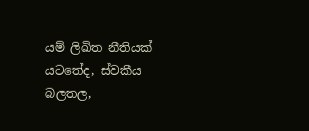යම් ලිඛිත නීතියක් යටතේද, ස්වකීය බලතල,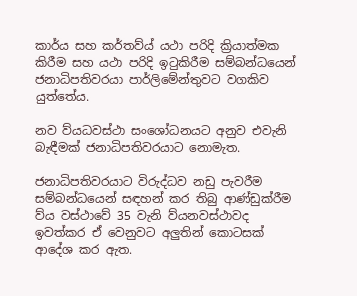කාර්ය සහ කර්තව්ය් යථා පරිදි ක්‍රියාත්මක කිරීම සහ යථා පරිදි ඉටුකිරීම සම්බන්ධයෙන් ජනාධිපතිවරයා පාර්ලිමේන්තුවට වගකිව යුත්තේය.

නව ව්යධවස්ථා සංශෝධනයට අනුව එවැනි බැඳීමක් ජනාධිපතිවරයාට නොමැත.

ජනාධිපතිවරයාට විරුද්ධව නඩු පැවරීම සම්බන්ධයෙන් සඳහන් කර තිබු ආණ්ඩුක්රීම ව්ය වස්ථාවේ 35 වැනි ව්යනවස්ථාවද ඉවත්කර ඒ වෙනුවට අලුතින් කොටසක් ආදේශ කර ඇත.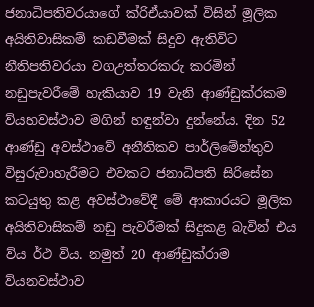ජනාධිපතිවරයාගේ ක්රිඒයාවක් විසින් මූලික අයිතිවාසිකම් කඩවීමක් සිදුව ඇතිවිට නීතිපතිවරයා වගඋත්තරකරු කරමින් නඩුපැවරීමේ හැකියාව 19 වැනි ආණ්ඩුක්රකම ව්යහවස්ථාව මගින් හඳුන්වා දුන්නේය. දින 52 ආණ්ඩු අවස්ථාවේ අනීතිකව පාර්ලිමේන්තුව විසුරුවාහැරීමට එවකට ජනාධිපති සිරිසේන කටයුතු කළ අවස්ථාවේදී මේ ආකාරයට මූලික අයිතිවාසිකම් නඩු පැවරීමක් සිදුකළ බැවින් එය ව්ය ර්ථ විය. නමුත් 20 ආණ්ඩුක්රාම ව්යනවස්ථාව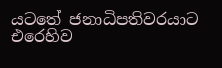යටතේ ජනාධිපතිවරයාට එරෙහිව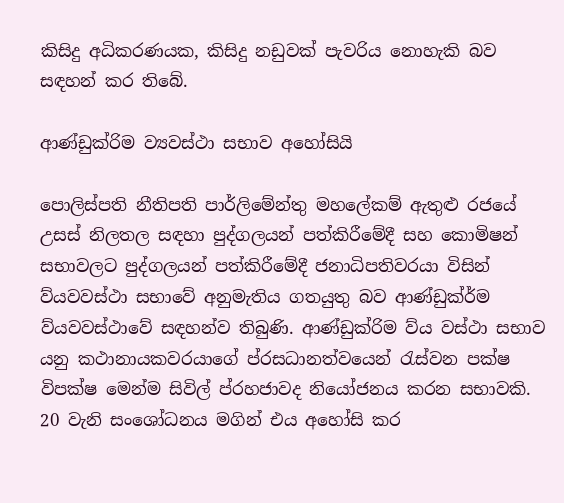කිසිදු අධිකරණයක, කිසිදු නඩුවක් පැවරිය නොහැකි බව සඳහන් කර තිබේ.

ආණ්ඩුක්රිම ව්‍යවස්ථා සභාව අහෝසියි

පොලිස්පති නීතිපති පාර්ලිමේන්තු මහලේකම් ඇතුළු රජයේ උසස් නිලතල සඳහා පුද්ගලයන් පත්කිරීමේදී සහ කොමිෂන් සභාවලට පුද්ගලයන් පත්කිරීමේදී ජනාධිපතිවරයා විසින් ව්යවවස්ථා සභාවේ අනුමැතිය ගතයුතු බව ආණ්ඩුක්ර්ම ව්යවවස්ථාවේ සඳහන්ව තිබුණි. ආණ්ඩුක්රිම ව්ය වස්ථා සභාව යනු කථානායකවරයාගේ ප්රසධානත්වයෙන් රැස්වන පක්ෂ විපක්ෂ මෙන්ම සිවිල් ප්රහජාවද නියෝජනය කරන සභාවකි. 20 වැනි සංශෝධනය මගින් එය අහෝසි කර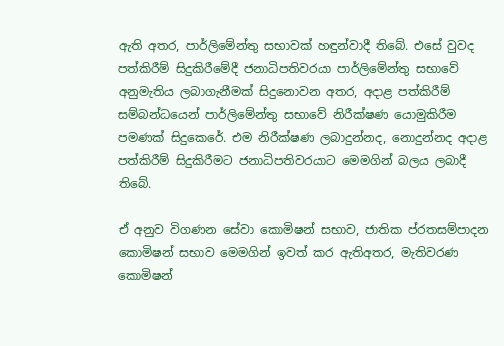ඇති අතර, පාර්ලිමේන්තු සභාවක් හඳුන්වාදී තිබේ. එසේ වුවද පත්කිරීම් සිදුකිරීමේදී ජනාධිපතිවරයා පාර්ලිමේන්තු සභාවේ අනුමැතිය ලබාගැනීමක් සිදුනොවන අතර, අදාළ පත්කිරීම් සම්බන්ධයෙන් පාර්ලිමේන්තු සභාවේ නිරීක්ෂණ යොමුකිරීම පමණක් සිදුකෙරේ. එම නිරීක්ෂණ ලබාදුන්නද, නොදුන්නද අදාළ පත්කිරීම් සිදුකිරීමට ජනාධිපතිවරයාට මෙමගින් බලය ලබාදී තිබේ.

ඒ අනුව විගණන සේවා කොමිෂන් සභාව, ජාතික ප්රතසම්පාදන කොමිෂන් සභාව මෙමගින් ඉවත් කර ඇතිඅතර, මැතිවරණ කොමිෂන්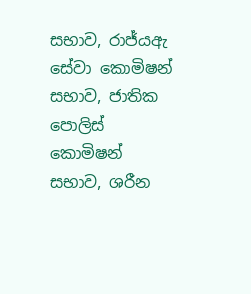සභාව, රාජ්යඇ සේවා කොමිෂන් සභාව, ජාතික පොලිස් කොමිෂන් සභාව, ශරීන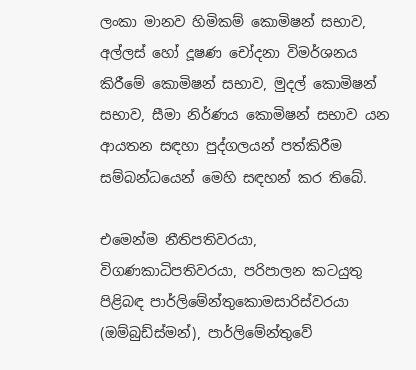ලංකා මානව හිමිකම් කොමිෂන් සභාව, අල්ලස් හෝ දූෂණ චෝදනා විමර්ශනය කිරීමේ කොමිෂන් සභාව, මුදල් කොමිෂන් සභාව, සීමා නිර්ණය කොමිෂන් සභාව යන ආයතන සඳහා පුද්ගලයන් පත්කිරීම සම්බන්ධයෙන් මෙහි සඳහන් කර තිබේ.

එමෙන්ම නීතිපතිවරයා, විගණකාධිපතිවරයා, පරිපාලන කටයුතු පිළිබඳ පාර්ලිමේන්තුකොමසාරිස්වරයා (ඔම්බුඩ්ස්මන්), පාර්ලිමේන්තුවේ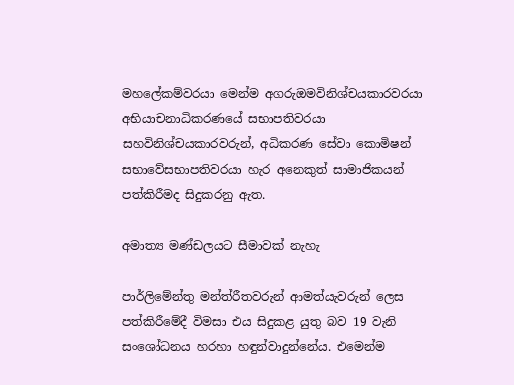මහලේකම්වරයා මෙන්ම අගරුඔමවිනිශ්චයකාරවරයා අභියාචනාධිකරණයේ සභාපතිවරයා සහවිනිශ්චයකාරවරුන්, අධිකරණ සේවා කොමිෂන් සභාවේසභාපතිවරයා හැර අනෙකුත් සාමාජිකයන් පත්කිරීමද සිදුකරනු ඇත.

අමාත්‍ය මණ්ඩලයට සීමාවක් නැහැ

පාර්ලිමේන්තු මන්ත්රීතවරුන් ආමත්යැවරුන් ලෙස පත්කිරීමේදී විමසා එය සිදුකළ යුතු බව 19 වැනි සංශෝධනය හරහා හඳුන්වාදුන්නේය. එමෙන්ම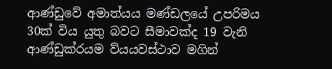ආණ්ඩුවේ අමාත්යය මණ්ඩලයේ උපරිමය 30ක් විය යුතු බවට සීමාවක්ද 19 වැනි ආණ්ඩුක්රයම ව්යයවස්ථාව මගින්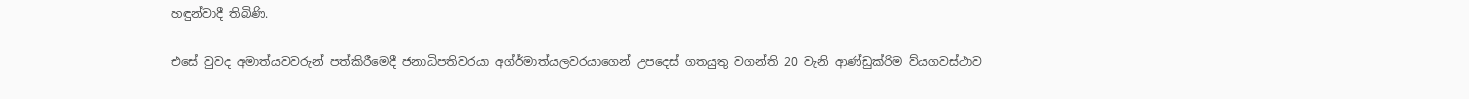හඳුන්වාදී තිබිණි.

එසේ වුවද අමාත්යවවරුන් පත්කිරීමෙදී ජනාධිපතිවරයා අග්ර්මාත්යලවරයාගෙන් උපදෙස් ගතයුතු වගන්ති 20 වැනි ආණ්ඩුක්රිම ව්යගවස්ථාව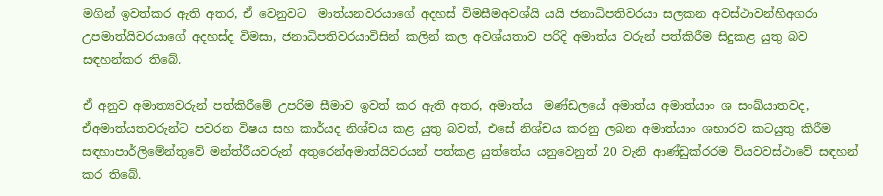මගින් ඉවත්කර ඇති අතර, ඒ වෙනුවට  මාත්යනවරයාගේ අදහස් විමසීමඅවශ්යි යයි ජනාධිපතිවරයා සලකන අවස්ථාවන්හිඅගරා උපමාත්යිවරයාගේ අදහස්ද විමසා, ජනාධිපතිවරයාවිසින් කලින් කල අවශ්ය‍තාව පරිදි අමාත්ය වරුන් පත්කිරීම සිදුකළ යුතු බව සඳහන්කර තිබේ.

ඒ අනුව අමාත්‍යවරුන් පත්කිරීමේ උපරිම සීමාව ඉවත් කර ඇති අතර, අමාත්ය  මණ්ඩලයේ අමාත්ය අමාත්යාං ශ සංඛ්යාතවද, ඒඅමාත්යතවරුන්ට පවරන විෂය සහ කාර්යද නිශ්චය කළ යුතු බවත්, එසේ නිශ්චය කරනු ලබන අමාත්යාං ශභාරව කටයුතු කිරීම සඳහාපාර්ලිමේන්තුවේ මන්ත්රීයවරුන් අතුරෙන්අමාත්යිවරයන් පත්කළ යුත්තේය යනුවෙනුත් 20 වැනි ආණ්ඩුක්රරම ව්යවවස්ථාවේ සඳහන් කර තිබේ.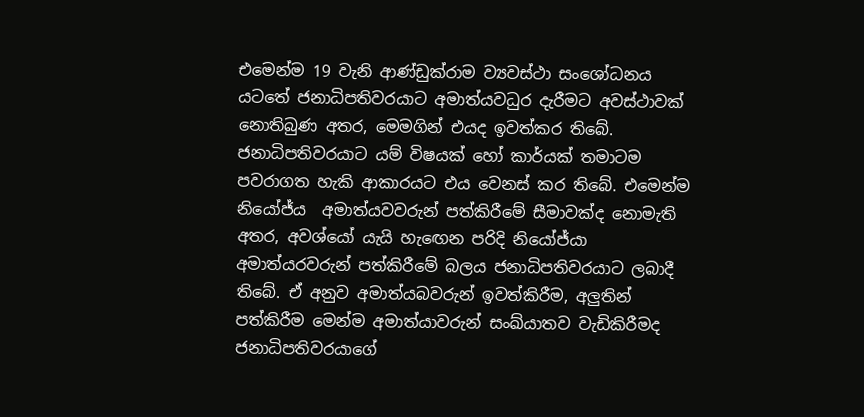එමෙන්ම 19 වැනි ආණ්ඩුක්රාම ව්‍යවස්ථා සංශෝධනය යටතේ ජනාධිපතිවරයාට අමාත්යවධුර දැරීමට අවස්ථාවක් නොතිබුණ අතර, මෙමගින් එයද ඉවත්කර තිබේ. ජනාධිපතිවරයාට යම් විෂයක් හෝ කාර්යක් තමාටම පවරාගත හැකි ආකාරයට එය වෙනස් කර තිබේ. එමෙන්ම නියෝජ්ය  අමාත්යවවරුන් පත්කිරීමේ සීමාවක්ද නොමැති අතර, අවශ්යෝ යැයි හැඟෙන පරිදි නියෝජ්යා අමාත්යරවරුන් පත්කිරීමේ බලය ජනාධිපතිවරයාට ලබාදී තිබේ. ඒ අනුව අමාත්යබවරුන් ඉවත්කිරීම, අලුතින් පත්කිරීම මෙන්ම අමාත්යාවරුන් සංඛ්යාතව වැඩිකිරීමද ජනාධිපතිවරයාගේ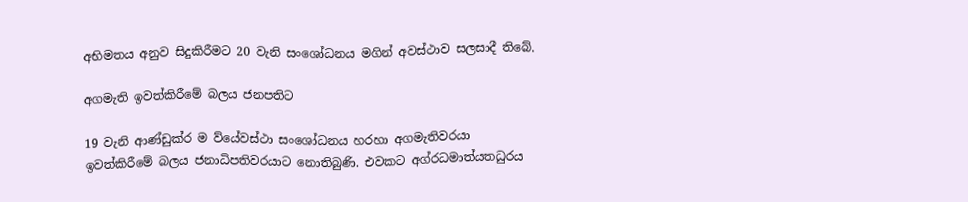අභිමතය අනුව සිදුකිරීමට 20 වැනි සංශෝධනය මගින් අවස්ථාව සලසාදී තිබේ.

අගමැති ඉවත්කිරීමේ බලය ජනපතිට

19 වැනි ආණ්ඩුක්ර ම ව්යේවස්ථා සංශෝධනය හරහා අගමැතිවරයා ඉවත්කිරීමේ බලය ජනාධිපතිවරයාට නොතිබුණි. එවකට අග්රධමාත්යතධුරය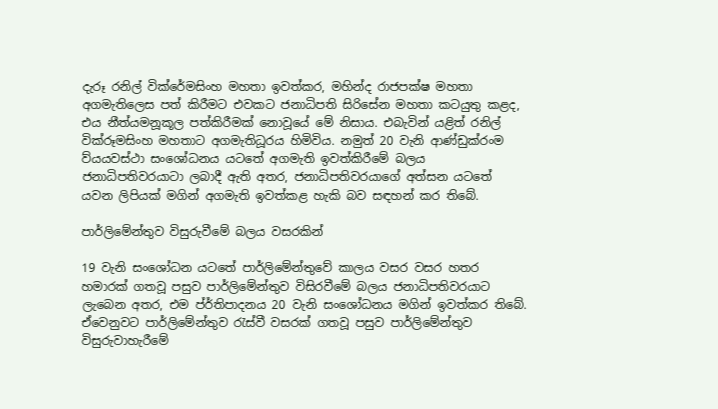දැරූ රනිල් වික්රේමසිංහ මහතා ඉවත්කර, මහින්ද රාජපක්ෂ මහතා අගමැතිලෙස පත් කිරීමට එවකට ජනාධිපති සිරිසේන මහතා කටයුතු කළද, එය නීත්යමනූකූල පත්කිරීමක් නොවූයේ මේ නිසාය. එබැවින් යළිත් රනිල් වික්රූමසිංහ මහතාට අගමැතිධූරය හිමිවිය. නමුත් 20 වැනි ආණ්ඩුක්රංම ව්යයවස්ථා සංශෝධනය යටතේ අගමැති ඉවත්කිරීමේ බලය ජනාධිපතිවරයාටා ලබාදී ඇති අතර, ජනාධිපතිවරයාගේ අත්සන යටතේ යවන ලිපියක් මගින් අගමැති ඉවත්කළ හැකි බව සඳහන් කර තිබේ.

පාර්ලිමේන්තුව විසුරුවීමේ බලය වසරකින්

19 වැනි සංශෝධන යටතේ පාර්ලිමේන්තුවේ කාලය වසර වසර හතර හමාරක් ගතවූ පසුව පාර්ලිමේන්තුව විසිරවීමේ බලය ජනාධිපතිවරයාට ලැබෙන අතර, එම ප්ර්තිපාදනය 20 වැනි සංශෝධනය මගින් ඉවත්කර තිබේ. ඒවෙනුවට පාර්ලිමේන්තුව රැස්වී වසරක් ගතවූ පසුව පාර්ලිමේන්තුව විසුරුවාහැරීමේ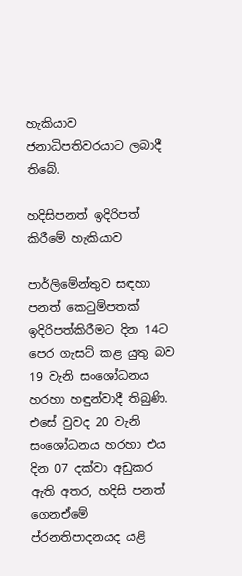හැකියාව ජනාධිපතිවරයාට ලබාදී තිබේ.

හදිසිපනත් ඉදිරිපත් කිරීමේ හැකියාව

පාර්ලිමේන්තුව සඳහා පනත් කෙටුම්පතක් ඉදිරිපත්කිරීමට දින 14ට පෙර ගැසට් කළ යුතු බව 19 වැනි සංශෝධනය හරහා හඳුන්වාදී තිබුණි. එසේ වුවද 20 වැනි සංශෝධනය හරහා එය දින 07 දක්වා අඩුකර ඇති අතර, හදිසි පනත් ගෙනඒමේ ප්රනතිපාදනයද යළි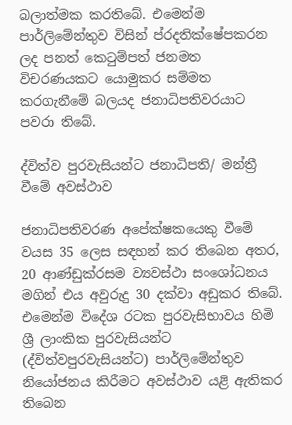බලාත්මක කරතිබේ. එමෙන්ම පාර්ලිමේන්තුව විසින් ප්රදතික්ෂේපකරන ලද පනත් කෙටුම්පත් ජනමත විචරණයකට යොමුකර සම්මත කරගැනීමේ බලයද ජනාධිපතිවරයාට පවරා තිබේ.

ද්විත්ව පුරවැසියන්ට ජනාධිපති/ මන්ත්‍රී වීමේ අවස්ථාව

ජනාධිපතිවරණ අපේක්ෂකයෙකු වීමේ වයස 35 ලෙස සඳහන් කර තිබෙන අතර, 20 ආණ්ඩුක්රසම ව්‍යවස්ථා සංශෝධනය මගින් එය අවුරුදු 30 දක්වා අඩුකර තිබේ. එමෙන්ම විදේශ රටක පුරවැසිභාවය හිමි ශ්‍රී ලාංකික පුරවැසියන්ට (ද්විත්වපුරවැසියන්ට) පාර්ලිමේන්තුව නියෝජනය කිරීමට අවස්ථාව යළි ඇතිකර තිබෙන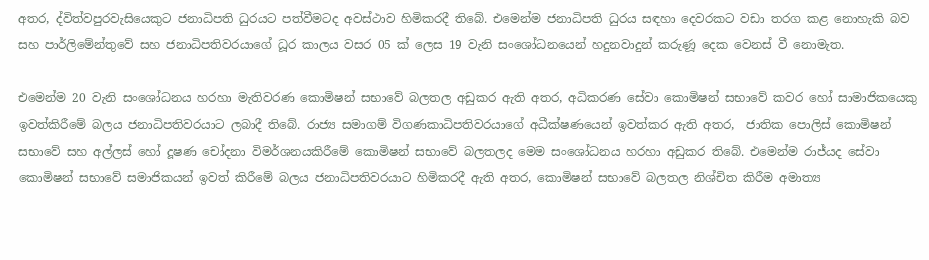අතර, ද්විත්වපුරවැසියෙකුට ජනාධිපති ධුරයට පත්වීමටද අවස්ථාව හිමිකරදී තිබේ. එමෙන්ම ජනාධිපති ධුරය සඳහා දෙවරකට වඩා තරග කළ නොහැකි බව සහ පාර්ලිමේන්තුවේ සහ ජනාධිපතිවරයාගේ ධූර කාලය වසර 05 ක් ලෙස 19 වැනි සංශෝධනයෙන් හදුනවාදුන් කරුණූ දෙක වෙනස් වී නොමැත.

එමෙන්ම 20 වැනි සංශෝධනය හරහා මැතිවරණ කොමිෂන් සභාවේ බලතල අඩුකර ඇති අතර, අධිකරණ සේවා කොමිෂන් සභාවේ කවර හෝ සාමාජිකයෙකු ඉවත්කිරීමේ බලය ජනාධිපතිවරයාට ලබාදී තිබේ. රාජ්‍ය සමාගම් විගණකාධිපතිවරයාගේ අධීක්ෂණයෙන් ඉවත්කර ඇති අතර,  ජාතික පොලිස් කොමිෂන් සභාවේ සහ අල්ලස් හෝ දූෂණ චෝදනා විමර්ශනයකිරීමේ කොමිෂන් සභාවේ බලතලද මෙම සංශෝධනය හරහා අඩුකර තිබේ. එමෙන්ම රාජ්යද සේවා කොමිෂන් සභාවේ සමාජිකයන් ඉවත් කිරීමේ බලය ජනාධිපතිවරයාට හිමිකරදී ඇති අතර, කොමිෂන් සභාවේ බලතල නිශ්චිත කිරීම අමාත්‍ය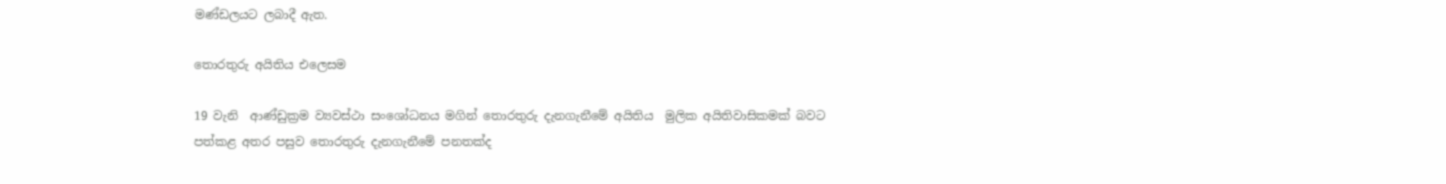මණ්ඩලයට ලබාදී ඇත.

තොරතුරු අයිතිය එලෙසම

19 වැනි  ආණ්ඩුක්‍රම ව්‍යවස්ථා සංශෝධනය මගින් තොරතුරු දැනගැනීමේ අයිතිය  මුලික අයිතිවාසිකමක් බවට පත්කළ අතර පසුව තොරතුරු දැනගැනීමේ පනතක්ද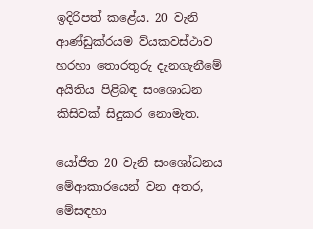ඉදිරිපත් කළේය. 20 වැනි ආණ්ඩුක්රයම ව්යකවස්ථාව හරහා තොරතුරු දැනගැනීමේ අයිතිය පිළිබඳ සංශොධන කිසිවක් සිදුකර නොමැත.

යෝජිත 20 වැනි සංශෝධනය මේආකාරයෙන් වන අතර, මේසඳහා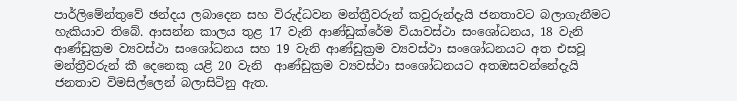පාර්ලිමේන්තුවේ ඡන්දය ලබාදෙන සහ විරුද්ධවන මන්ත්‍රීවරුන් කවුරුන්දැයි ජනතාවට බලාගැනීමට හැකියාව තිබේ. ආසන්න කාලය තුළ 17 වැනි ආණ්ඩුක්රේම ව්යාවස්ථා සංශෝධනය, 18 වැනි  ආණ්ඩුක්‍රම ව්‍යවස්ථා සංශෝධනය සහ 19 වැනි ආණ්ඩුක්‍රම ව්‍යවස්ථා සංශෝධනයට අත එසවූ මන්ත්‍රීවරුන් කී දෙනෙකු යළි 20 වැනි  ආණ්ඩුක්‍රම ව්‍යවස්ථා සංශෝධනයට අතඔසවන්නේදැයි ජනතාව විමසිල්ලෙන් බලාසිටිනු ඇත.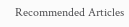Recommended Articles